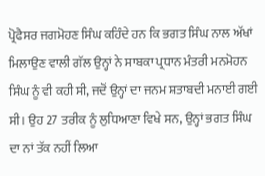ਪ੍ਰੋਫੈਸਰ ਜਗਮੋਹਣ ਸਿੰਘ ਕਹਿੰਦੇ ਹਨ ਕਿ ਭਗਤ ਸਿੰਘ ਨਾਲ ਅੱਖਾਂ ਮਿਲਾਉਣ ਵਾਲੀ ਗੱਲ ਉਨ੍ਹਾਂ ਨੇ ਸਾਬਕਾ ਪ੍ਰਧਾਨ ਮੰਤਰੀ ਮਨਮੋਹਨ ਸਿੰਘ ਨੂੰ ਵੀ ਕਹੀ ਸੀ, ਜਦੋਂ ਉਨ੍ਹਾਂ ਦਾ ਜਨਮ ਸ਼ਤਾਬਦੀ ਮਨਾਈ ਗਈ ਸੀ। ਉਹ 27 ਤਰੀਕ ਨੂੰ ਲੁਧਿਆਣਾ ਵਿਖੇ ਸਨ, ਉਨ੍ਹਾਂ ਭਗਤ ਸਿੰਘ ਦਾ ਨਾਂ ਤੱਕ ਨਹੀਂ ਲਿਆ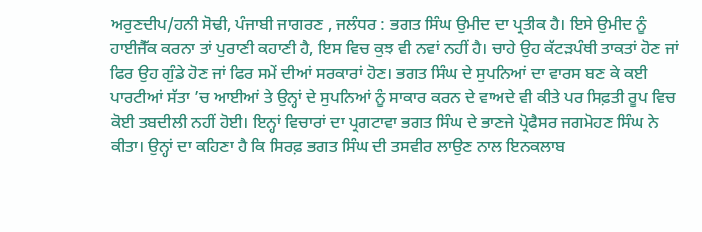ਅਰੁਣਦੀਪ/ਹਨੀ ਸੋਢੀ, ਪੰਜਾਬੀ ਜਾਗਰਣ , ਜਲੰਧਰ : ਭਗਤ ਸਿੰਘ ਉਮੀਦ ਦਾ ਪ੍ਰਤੀਕ ਹੈ। ਇਸੇ ਉਮੀਦ ਨੂੰ ਹਾਈਜੈੱਕ ਕਰਨਾ ਤਾਂ ਪੁਰਾਣੀ ਕਹਾਣੀ ਹੈ, ਇਸ ਵਿਚ ਕੁਝ ਵੀ ਨਵਾਂ ਨਹੀਂ ਹੈ। ਚਾਹੇ ਉਹ ਕੱਟੜਪੰਥੀ ਤਾਕਤਾਂ ਹੋਣ ਜਾਂ ਫਿਰ ਉਹ ਗੁੰਡੇ ਹੋਣ ਜਾਂ ਫਿਰ ਸਮੇਂ ਦੀਆਂ ਸਰਕਾਰਾਂ ਹੋਣ। ਭਗਤ ਸਿੰਘ ਦੇ ਸੁਪਨਿਆਂ ਦਾ ਵਾਰਸ ਬਣ ਕੇ ਕਈ ਪਾਰਟੀਆਂ ਸੱਤਾ ’ਚ ਆਈਆਂ ਤੇ ਉਨ੍ਹਾਂ ਦੇ ਸੁਪਨਿਆਂ ਨੂੰ ਸਾਕਾਰ ਕਰਨ ਦੇ ਵਾਅਦੇ ਵੀ ਕੀਤੇ ਪਰ ਸਿਫ਼ਤੀ ਰੂਪ ਵਿਚ ਕੋਈ ਤਬਦੀਲੀ ਨਹੀਂ ਹੋਈ। ਇਨ੍ਹਾਂ ਵਿਚਾਰਾਂ ਦਾ ਪ੍ਰਗਟਾਵਾ ਭਗਤ ਸਿੰਘ ਦੇ ਭਾਣਜੇ ਪ੍ਰੋਫੈਸਰ ਜਗਮੋਹਣ ਸਿੰਘ ਨੇ ਕੀਤਾ। ਉਨ੍ਹਾਂ ਦਾ ਕਹਿਣਾ ਹੈ ਕਿ ਸਿਰਫ਼ ਭਗਤ ਸਿੰਘ ਦੀ ਤਸਵੀਰ ਲਾਉਣ ਨਾਲ ਇਨਕਲਾਬ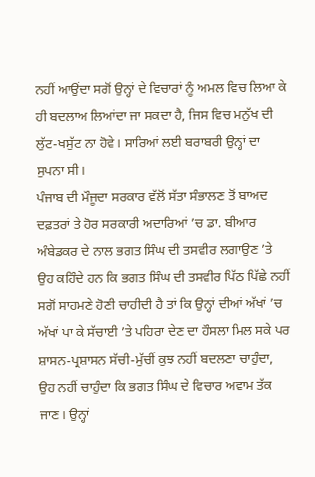ਨਹੀਂ ਆਉਂਦਾ ਸਗੋਂ ਉਨ੍ਹਾਂ ਦੇ ਵਿਚਾਰਾਂ ਨੂੰ ਅਮਲ ਵਿਚ ਲਿਆ ਕੇ ਹੀ ਬਦਲਾਅ ਲਿਆਂਦਾ ਜਾ ਸਕਦਾ ਹੈ, ਜਿਸ ਵਿਚ ਮਨੁੱਖ ਦੀ ਲੁੱਟ-ਖਸੁੱਟ ਨਾ ਹੋਵੇ। ਸਾਰਿਆਂ ਲਈ ਬਰਾਬਰੀ ਉਨ੍ਹਾਂ ਦਾ ਸੁਪਨਾ ਸੀ।
ਪੰਜਾਬ ਦੀ ਮੌਜੂਦਾ ਸਰਕਾਰ ਵੱਲੋਂ ਸੱਤਾ ਸੰਭਾਲਣ ਤੋਂ ਬਾਅਦ ਦਫ਼ਤਰਾਂ ਤੇ ਹੋਰ ਸਰਕਾਰੀ ਅਦਾਰਿਆਂ ’ਚ ਡਾ. ਬੀਆਰ ਅੰਬੇਡਕਰ ਦੇ ਨਾਲ ਭਗਤ ਸਿੰਘ ਦੀ ਤਸਵੀਰ ਲਗਾਉਣ ’ਤੇ ਉਹ ਕਹਿੰਦੇ ਹਨ ਕਿ ਭਗਤ ਸਿੰਘ ਦੀ ਤਸਵੀਰ ਪਿੱਠ ਪਿੱਛੇ ਨਹੀਂ ਸਗੋਂ ਸਾਹਮਣੇ ਹੋਣੀ ਚਾਹੀਦੀ ਹੈ ਤਾਂ ਕਿ ਉਨ੍ਹਾਂ ਦੀਆਂ ਅੱਖਾਂ ’ਚ ਅੱਖਾਂ ਪਾ ਕੇ ਸੱਚਾਈ ’ਤੇ ਪਹਿਰਾ ਦੇਣ ਦਾ ਹੌਸਲਾ ਮਿਲ ਸਕੇ ਪਰ ਸ਼ਾਸਨ-ਪ੍ਰਸ਼ਾਸਨ ਸੱਚੀ-ਮੁੱਚੀਂ ਕੁਝ ਨਹੀਂ ਬਦਲਣਾ ਚਾਹੁੰਦਾ, ਉਹ ਨਹੀਂ ਚਾਹੁੰਦਾ ਕਿ ਭਗਤ ਸਿੰਘ ਦੇ ਵਿਚਾਰ ਅਵਾਮ ਤੱਕ ਜਾਣ। ਉਨ੍ਹਾਂ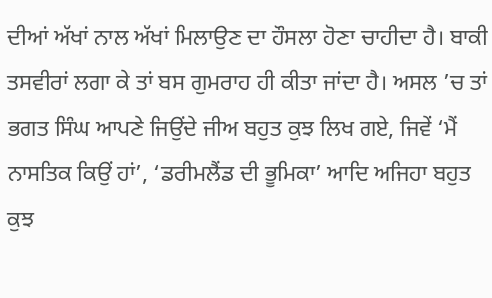ਦੀਆਂ ਅੱਖਾਂ ਨਾਲ ਅੱਖਾਂ ਮਿਲਾਉਣ ਦਾ ਹੌਸਲਾ ਹੋਣਾ ਚਾਹੀਦਾ ਹੈ। ਬਾਕੀ ਤਸਵੀਰਾਂ ਲਗਾ ਕੇ ਤਾਂ ਬਸ ਗੁਮਰਾਹ ਹੀ ਕੀਤਾ ਜਾਂਦਾ ਹੈ। ਅਸਲ ’ਚ ਤਾਂ ਭਗਤ ਸਿੰਘ ਆਪਣੇ ਜਿਉਂਦੇ ਜੀਅ ਬਹੁਤ ਕੁਝ ਲਿਖ ਗਏ, ਜਿਵੇਂ ‘ਮੈਂ ਨਾਸਤਿਕ ਕਿਉਂ ਹਾਂ’, ‘ਡਰੀਮਲੈਂਡ ਦੀ ਭੂਮਿਕਾ’ ਆਦਿ ਅਜਿਹਾ ਬਹੁਤ ਕੁਝ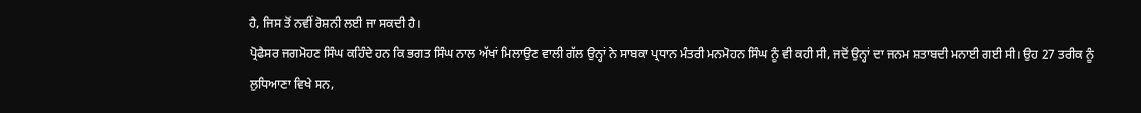ਹੈ, ਜਿਸ ਤੋਂ ਨਵੀਂ ਰੋਸ਼ਨੀ ਲਈ ਜਾ ਸਕਦੀ ਹੈ।
ਪ੍ਰੋਫੈਸਰ ਜਗਮੋਹਣ ਸਿੰਘ ਕਹਿੰਦੇ ਹਨ ਕਿ ਭਗਤ ਸਿੰਘ ਨਾਲ ਅੱਖਾਂ ਮਿਲਾਉਣ ਵਾਲੀ ਗੱਲ ਉਨ੍ਹਾਂ ਨੇ ਸਾਬਕਾ ਪ੍ਰਧਾਨ ਮੰਤਰੀ ਮਨਮੋਹਨ ਸਿੰਘ ਨੂੰ ਵੀ ਕਹੀ ਸੀ, ਜਦੋਂ ਉਨ੍ਹਾਂ ਦਾ ਜਨਮ ਸ਼ਤਾਬਦੀ ਮਨਾਈ ਗਈ ਸੀ। ਉਹ 27 ਤਰੀਕ ਨੂੰ ਲੁਧਿਆਣਾ ਵਿਖੇ ਸਨ,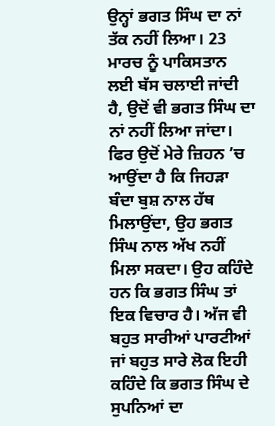ਉਨ੍ਹਾਂ ਭਗਤ ਸਿੰਘ ਦਾ ਨਾਂ ਤੱਕ ਨਹੀਂ ਲਿਆ। 23 ਮਾਰਚ ਨੂੰ ਪਾਕਿਸਤਾਨ ਲਈ ਬੱਸ ਚਲਾਈ ਜਾਂਦੀ ਹੈ, ਉਦੋਂ ਵੀ ਭਗਤ ਸਿੰਘ ਦਾ ਨਾਂ ਨਹੀਂ ਲਿਆ ਜਾਂਦਾ। ਫਿਰ ਉਦੋਂ ਮੇਰੇ ਜ਼ਿਹਨ ’ਚ ਆਉਂਦਾ ਹੈ ਕਿ ਜਿਹੜਾ ਬੰਦਾ ਬੁਸ਼ ਨਾਲ ਹੱਥ ਮਿਲਾਉਂਦਾ, ਉਹ ਭਗਤ ਸਿੰਘ ਨਾਲ ਅੱਖ ਨਹੀਂ ਮਿਲਾ ਸਕਦਾ। ਉਹ ਕਹਿੰਦੇ ਹਨ ਕਿ ਭਗਤ ਸਿੰਘ ਤਾਂ ਇਕ ਵਿਚਾਰ ਹੈ। ਅੱਜ ਵੀ ਬਹੁਤ ਸਾਰੀਆਂ ਪਾਰਟੀਆਂ ਜਾਂ ਬਹੁਤ ਸਾਰੇ ਲੋਕ ਇਹੀ ਕਹਿੰਦੇ ਕਿ ਭਗਤ ਸਿੰਘ ਦੇ ਸੁਪਨਿਆਂ ਦਾ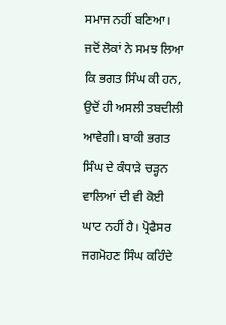ਸਮਾਜ ਨਹੀਂ ਬਣਿਆ। ਜਦੋਂ ਲੋਕਾਂ ਨੇ ਸਮਝ ਲਿਆ ਕਿ ਭਗਤ ਸਿੰਘ ਕੀ ਹਨ, ਉਦੋਂ ਹੀ ਅਸਲੀ ਤਬਦੀਲੀ ਆਵੇਗੀ। ਬਾਕੀ ਭਗਤ ਸਿੰਘ ਦੇ ਕੰਧਾੜੇ ਚੜ੍ਹਨ ਵਾਲਿਆਂ ਦੀ ਵੀ ਕੋਈ ਘਾਟ ਨਹੀਂ ਹੈ। ਪ੍ਰੋਫੈਸਰ ਜਗਮੋਹਣ ਸਿੰਘ ਕਹਿੰਦੇ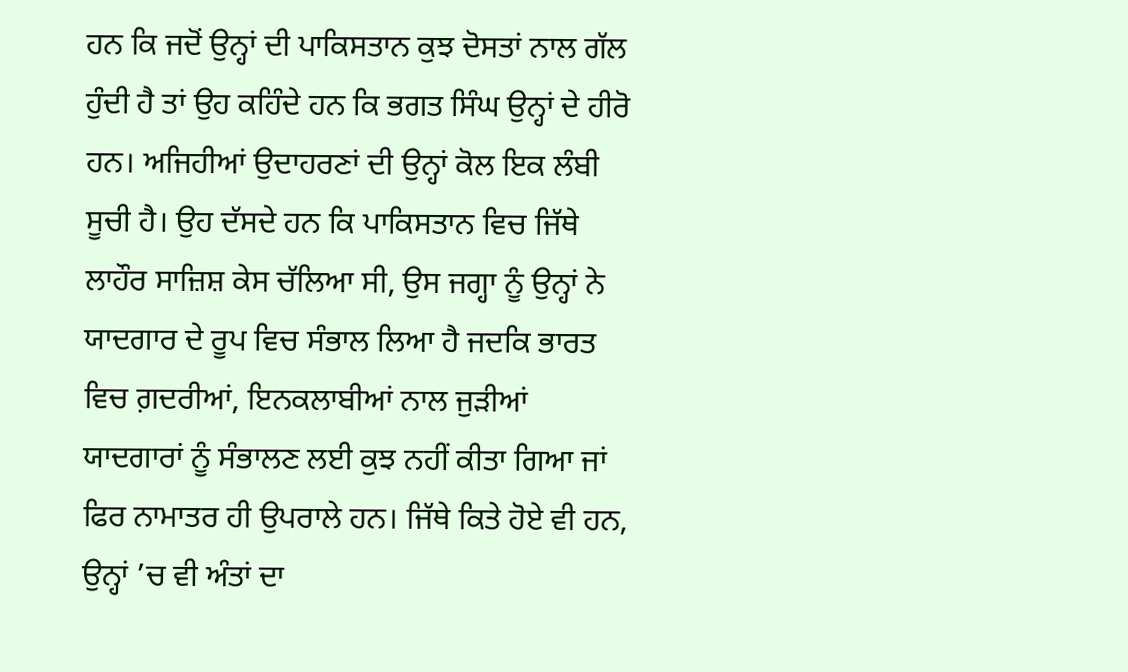ਹਨ ਕਿ ਜਦੋਂ ਉਨ੍ਹਾਂ ਦੀ ਪਾਕਿਸਤਾਨ ਕੁਝ ਦੋਸਤਾਂ ਨਾਲ ਗੱਲ ਹੁੰਦੀ ਹੈ ਤਾਂ ਉਹ ਕਹਿੰਦੇ ਹਨ ਕਿ ਭਗਤ ਸਿੰਘ ਉਨ੍ਹਾਂ ਦੇ ਹੀਰੋ ਹਨ। ਅਜਿਹੀਆਂ ਉਦਾਹਰਣਾਂ ਦੀ ਉਨ੍ਹਾਂ ਕੋਲ ਇਕ ਲੰਬੀ ਸੂਚੀ ਹੈ। ਉਹ ਦੱਸਦੇ ਹਨ ਕਿ ਪਾਕਿਸਤਾਨ ਵਿਚ ਜਿੱਥੇ ਲਾਹੌਰ ਸਾਜ਼ਿਸ਼ ਕੇਸ ਚੱਲਿਆ ਸੀ, ਉਸ ਜਗ੍ਹਾ ਨੂੰ ਉਨ੍ਹਾਂ ਨੇ ਯਾਦਗਾਰ ਦੇ ਰੂਪ ਵਿਚ ਸੰਭਾਲ ਲਿਆ ਹੈ ਜਦਕਿ ਭਾਰਤ ਵਿਚ ਗ਼ਦਰੀਆਂ, ਇਨਕਲਾਬੀਆਂ ਨਾਲ ਜੁੜੀਆਂ ਯਾਦਗਾਰਾਂ ਨੂੰ ਸੰਭਾਲਣ ਲਈ ਕੁਝ ਨਹੀਂ ਕੀਤਾ ਗਿਆ ਜਾਂ ਫਿਰ ਨਾਮਾਤਰ ਹੀ ਉਪਰਾਲੇ ਹਨ। ਜਿੱਥੇ ਕਿਤੇ ਹੋਏ ਵੀ ਹਨ, ਉਨ੍ਹਾਂ ’ਚ ਵੀ ਅੰਤਾਂ ਦਾ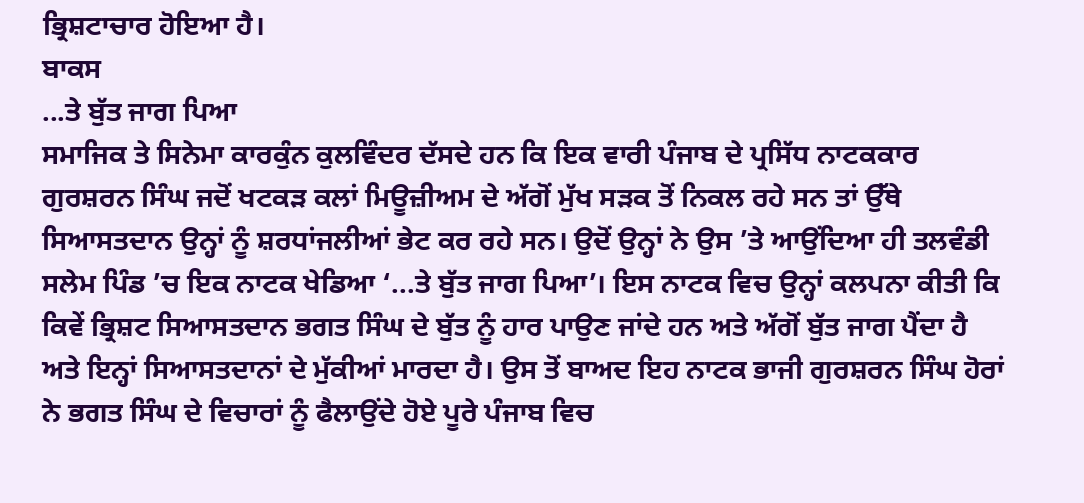ਭ੍ਰਿਸ਼ਟਾਚਾਰ ਹੋਇਆ ਹੈ।
ਬਾਕਸ
...ਤੇ ਬੁੱਤ ਜਾਗ ਪਿਆ
ਸਮਾਜਿਕ ਤੇ ਸਿਨੇਮਾ ਕਾਰਕੁੰਨ ਕੁਲਵਿੰਦਰ ਦੱਸਦੇ ਹਨ ਕਿ ਇਕ ਵਾਰੀ ਪੰਜਾਬ ਦੇ ਪ੍ਰਸਿੱਧ ਨਾਟਕਕਾਰ ਗੁਰਸ਼ਰਨ ਸਿੰਘ ਜਦੋਂ ਖਟਕੜ ਕਲਾਂ ਮਿਊਜ਼ੀਅਮ ਦੇ ਅੱਗੋਂ ਮੁੱਖ ਸੜਕ ਤੋਂ ਨਿਕਲ ਰਹੇ ਸਨ ਤਾਂ ਉੱਥੇ ਸਿਆਸਤਦਾਨ ਉਨ੍ਹਾਂ ਨੂੰ ਸ਼ਰਧਾਂਜਲੀਆਂ ਭੇਟ ਕਰ ਰਹੇ ਸਨ। ਉਦੋਂ ਉਨ੍ਹਾਂ ਨੇ ਉਸ ’ਤੇ ਆਉਂਦਿਆ ਹੀ ਤਲਵੰਡੀ ਸਲੇਮ ਪਿੰਡ ’ਚ ਇਕ ਨਾਟਕ ਖੇਡਿਆ ‘...ਤੇ ਬੁੱਤ ਜਾਗ ਪਿਆ’। ਇਸ ਨਾਟਕ ਵਿਚ ਉਨ੍ਹਾਂ ਕਲਪਨਾ ਕੀਤੀ ਕਿ ਕਿਵੇਂ ਭ੍ਰਿਸ਼ਟ ਸਿਆਸਤਦਾਨ ਭਗਤ ਸਿੰਘ ਦੇ ਬੁੱਤ ਨੂੰ ਹਾਰ ਪਾਉਣ ਜਾਂਦੇ ਹਨ ਅਤੇ ਅੱਗੋਂ ਬੁੱਤ ਜਾਗ ਪੈਂਦਾ ਹੈ ਅਤੇ ਇਨ੍ਹਾਂ ਸਿਆਸਤਦਾਨਾਂ ਦੇ ਮੁੱਕੀਆਂ ਮਾਰਦਾ ਹੈ। ਉਸ ਤੋਂ ਬਾਅਦ ਇਹ ਨਾਟਕ ਭਾਜੀ ਗੁਰਸ਼ਰਨ ਸਿੰਘ ਹੋਰਾਂ ਨੇ ਭਗਤ ਸਿੰਘ ਦੇ ਵਿਚਾਰਾਂ ਨੂੰ ਫੈਲਾਉਂਦੇ ਹੋਏ ਪੂਰੇ ਪੰਜਾਬ ਵਿਚ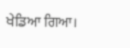ਖੇਡਿਆ ਗਿਆ।